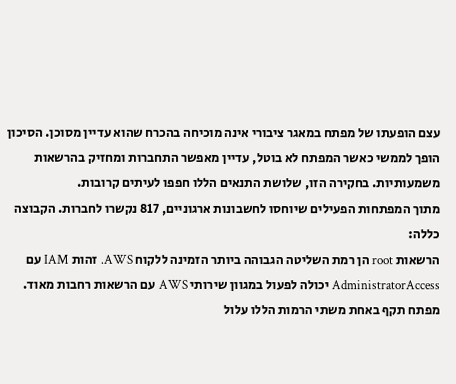עצם הופעתו של מפתח במאגר ציבורי אינה מוכיחה בהכרח שהוא עדיין מסוכן. הסיכון הופך לממשי כאשר המפתח לא בוטל, עדיין מאפשר התחברות ומחזיק בהרשאות משמעותיות. בחקירה הזו, שלושת התנאים הללו חפפו לעיתים קרובות.
מתוך המפתחות הפעילים שיוחסו לחשבונות ארגוניים, 817 נקשרו לחברות. הקבוצה כללה:
הרשאות root הן רמת השליטה הגבוהה ביותר הזמינה ללקוח AWS. זהות IAM עם AdministratorAccess יכולה לפעול במגוון שירותי AWS עם הרשאות רחבות מאוד. מפתח תקף באחת משתי הרמות הללו עלול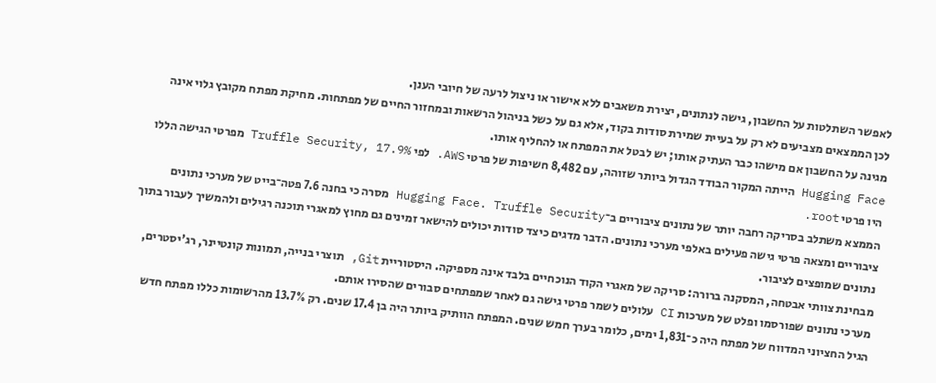לאפשר השתלטות על החשבון, גישה לנתונים, יצירת משאבים ללא אישור או ניצול לרעה של חיובי הענן.
לכן הממצאים מצביעים לא רק על בעיית שמירת סודות בקוד, אלא גם על כשל בניהול הרשאות ובמחזור החיים של מפתחות. מחיקת מפתח מקובץ גלוי אינה מגינה על החשבון אם מישהו כבר העתיק אותו; יש לבטל את המפתח או להחליף אותו.
Hugging Face הייתה המקור הבודד הגדול ביותר שזוהה, עם 8,482 חשיפות של פרטי AWS. לפי Truffle Security, 17.9% מפרטי הגישה הללו היו פרטי root.
הממצא משתלב בסריקה רחבה יותר של נתונים ציבוריים ב־Hugging Face. Truffle Security מסרה כי בחנה 7.6 פטה־בייט של מערכי נתונים ציבוריים ומצאה פרטי גישה פעילים באלפי מערכי נתונים. הדבר מדגים כיצד סודות יכולים להישאר זמינים גם מחוץ למאגרי תוכנה רגילים ולהמשיך לעבור בתוך נתונים שמופצים לציבור.
מבחינת צוותי אבטחה, המסקנה ברורה: סריקה של מאגרי הקוד הנוכחיים בלבד אינה מספיקה. היסטוריית Git, תוצרי בנייה, תמונות קונטיינר, רג'יסטרים, מערכי נתונים שפורסמו ופלט של מערכות CI עלולים לשמר פרטי גישה גם לאחר שמפתחים סבורים שהסירו אותם.
הגיל החציוני המדווח של מפתח היה כ־1,831 ימים, כלומר בערך חמש שנים. המפתח הוותיק ביותר היה בן 17.4 שנים. רק 13.7% מהרשומות כללו מפתח חדש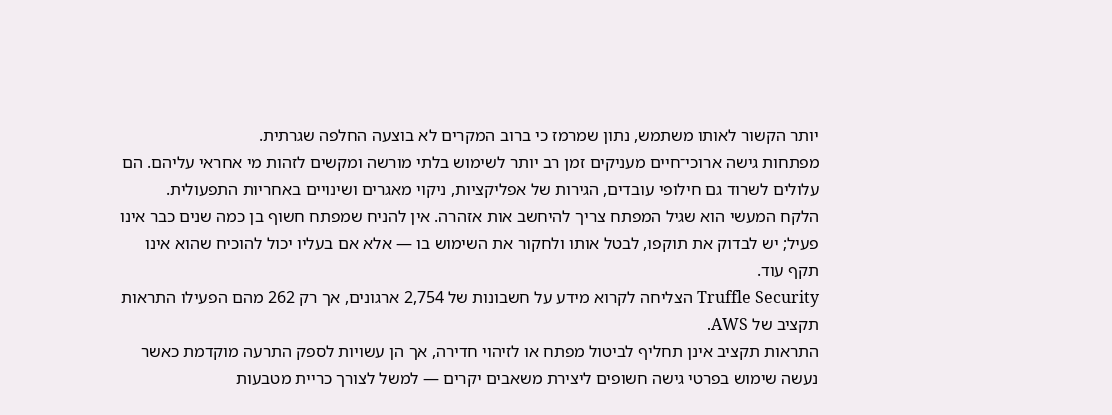יותר הקשור לאותו משתמש, נתון שמרמז כי ברוב המקרים לא בוצעה החלפה שגרתית.
מפתחות גישה ארוכי־חיים מעניקים זמן רב יותר לשימוש בלתי מורשה ומקשים לזהות מי אחראי עליהם. הם עלולים לשרוד גם חילופי עובדים, הגירות של אפליקציות, ניקוי מאגרים ושינויים באחריות התפעולית.
הלקח המעשי הוא שגיל המפתח צריך להיחשב אות אזהרה. אין להניח שמפתח חשוף בן כמה שנים כבר אינו פעיל; יש לבדוק את תוקפו, לבטל אותו ולחקור את השימוש בו — אלא אם בעליו יכול להוכיח שהוא אינו תקף עוד.
Truffle Security הצליחה לקרוא מידע על חשבונות של 2,754 ארגונים, אך רק 262 מהם הפעילו התראות תקציב של AWS.
התראות תקציב אינן תחליף לביטול מפתח או לזיהוי חדירה, אך הן עשויות לספק התרעה מוקדמת כאשר נעשה שימוש בפרטי גישה חשופים ליצירת משאבים יקרים — למשל לצורך כריית מטבעות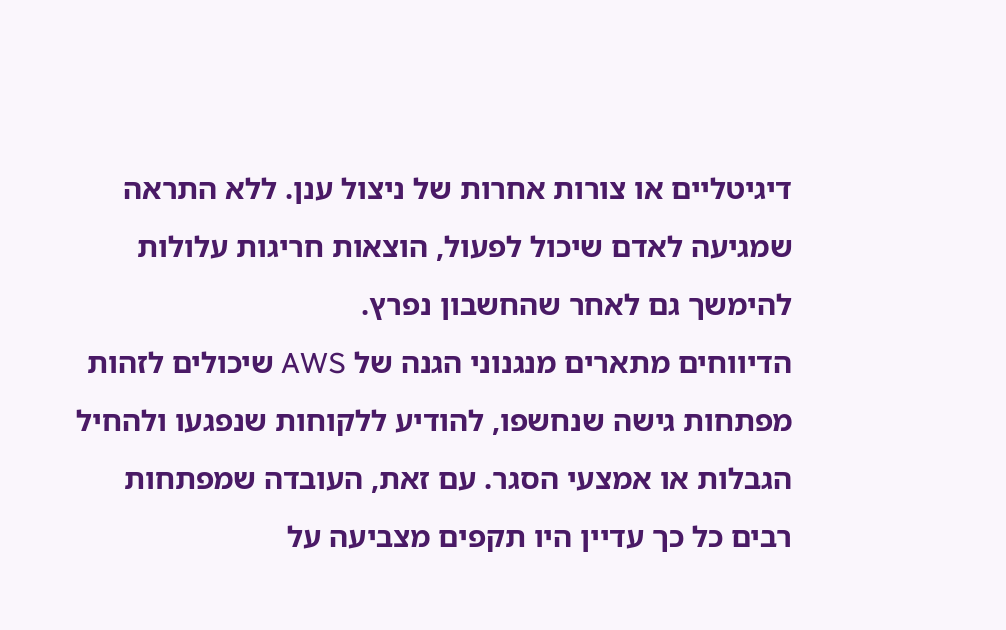דיגיטליים או צורות אחרות של ניצול ענן. ללא התראה שמגיעה לאדם שיכול לפעול, הוצאות חריגות עלולות להימשך גם לאחר שהחשבון נפרץ.
הדיווחים מתארים מנגנוני הגנה של AWS שיכולים לזהות מפתחות גישה שנחשפו, להודיע ללקוחות שנפגעו ולהחיל הגבלות או אמצעי הסגר. עם זאת, העובדה שמפתחות רבים כל כך עדיין היו תקפים מצביעה על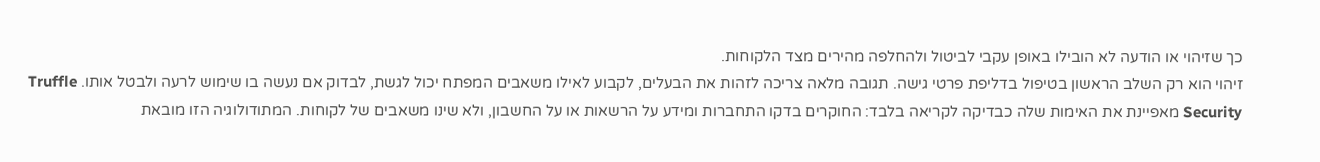כך שזיהוי או הודעה לא הובילו באופן עקבי לביטול ולהחלפה מהירים מצד הלקוחות.
זיהוי הוא רק השלב הראשון בטיפול בדליפת פרטי גישה. תגובה מלאה צריכה לזהות את הבעלים, לקבוע לאילו משאבים המפתח יכול לגשת, לבדוק אם נעשה בו שימוש לרעה ולבטל אותו. Truffle Security מאפיינת את האימות שלה כבדיקה לקריאה בלבד: החוקרים בדקו התחברות ומידע על הרשאות או על החשבון, ולא שינו משאבים של לקוחות. המתודולוגיה הזו מובאת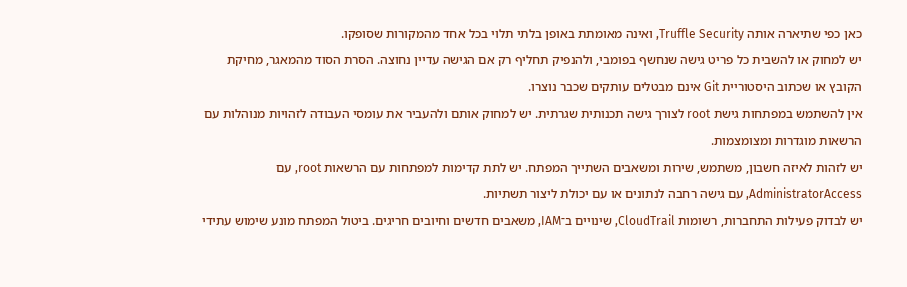כאן כפי שתיארה אותה Truffle Security, ואינה מאומתת באופן בלתי תלוי בכל אחד מהמקורות שסופקו.
יש למחוק או להשבית כל פריט גישה שנחשף בפומבי, ולהנפיק תחליף רק אם הגישה עדיין נחוצה. הסרת הסוד מהמאגר, מחיקת הקובץ או שכתוב היסטוריית Git אינם מבטלים עותקים שכבר נוצרו.
אין להשתמש במפתחות גישת root לצורך גישה תכנותית שגרתית. יש למחוק אותם ולהעביר את עומסי העבודה לזהויות מנוהלות עם הרשאות מוגדרות ומצומצמות.
יש לזהות לאיזה חשבון, משתמש, שירות ומשאבים השתייך המפתח. יש לתת קדימות למפתחות עם הרשאות root, עם AdministratorAccess, עם גישה רחבה לנתונים או עם יכולת ליצור תשתיות.
יש לבדוק פעילות התחברות, רשומות CloudTrail, שינויים ב־IAM, משאבים חדשים וחיובים חריגים. ביטול המפתח מונע שימוש עתידי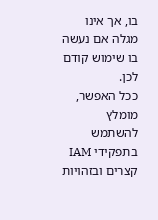בו, אך אינו מגלה אם נעשה בו שימוש קודם לכן.
ככל האפשר, מומלץ להשתמש בתפקידי IAM קצרים ובזהויות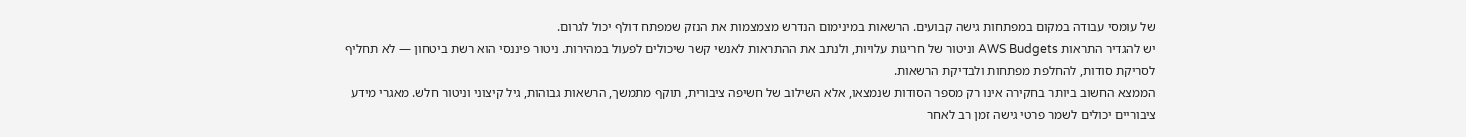של עומסי עבודה במקום במפתחות גישה קבועים. הרשאות במינימום הנדרש מצמצמות את הנזק שמפתח דולף יכול לגרום.
יש להגדיר התראות AWS Budgets וניטור של חריגות עלויות, ולנתב את ההתראות לאנשי קשר שיכולים לפעול במהירות. ניטור פיננסי הוא רשת ביטחון — לא תחליף לסריקת סודות, להחלפת מפתחות ולבדיקת הרשאות.
הממצא החשוב ביותר בחקירה אינו רק מספר הסודות שנמצאו, אלא השילוב של חשיפה ציבורית, תוקף מתמשך, הרשאות גבוהות, גיל קיצוני וניטור חלש. מאגרי מידע ציבוריים יכולים לשמר פרטי גישה זמן רב לאחר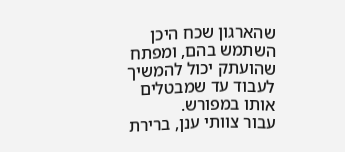שהארגון שכח היכן השתמש בהם, ומפתח שהועתק יכול להמשיך לעבוד עד שמבטלים אותו במפורש.
עבור צוותי ענן, ברירת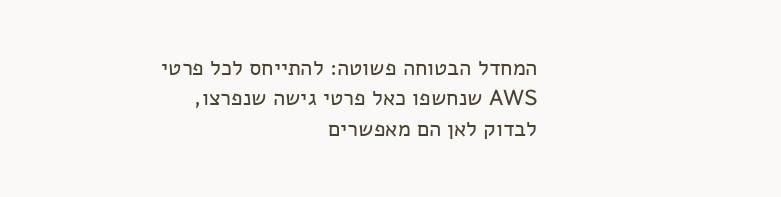המחדל הבטוחה פשוטה: להתייחס לכל פרטי AWS שנחשפו כאל פרטי גישה שנפרצו, לבדוק לאן הם מאפשרים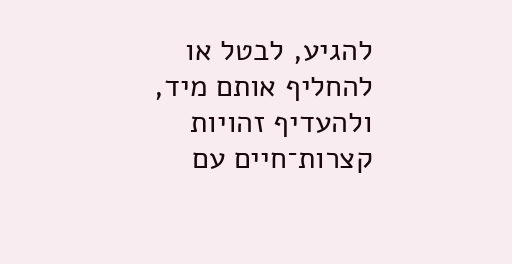להגיע, לבטל או להחליף אותם מיד, ולהעדיף זהויות קצרות־חיים עם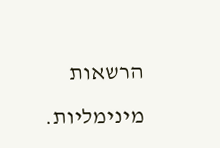הרשאות מינימליות.